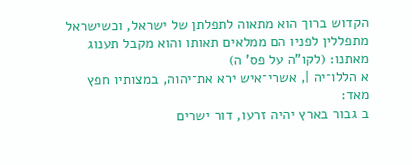הקדוש ברוך הוא מתאוה לתפלתן של ישראל, וכשישראל מתפללין לפניו הם ממלאים תאותו והוא מקבל תענוג מאתנו: (לקו"ה על פס' ה)
א הללו־יה |, אשרי־איש ירא את־יהוה, במצותיו חפץ מאד:
ב גבור בארץ יהיה זרעו, דור ישרים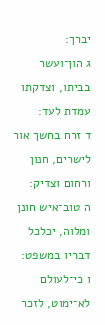יברך:
ג הון־ועשר בביתו, וצדקתו עמדת לעד:
ד זרח בחשך אור לישרים, חנון ורחום וצדיק:
ה טוב־איש חונן ומלוה, יכלכל דבריו במשפט:
ו כי־לעולם לא־ימוט, לזכר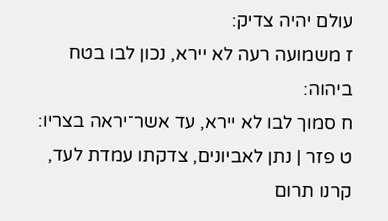עולם יהיה צדיק:
ז משמועה רעה לא יירא, נכון לבו בטח ביהוה:
ח סמוך לבו לא יירא, עד אשר־יראה בצריו:
ט פזר | נתן לאביונים, צדקתו עמדת לעד, קרנו תרום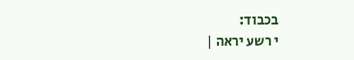בכבוד:
י רשע יראה |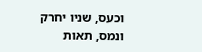וכעס, שניו יחרק ונמס, תאות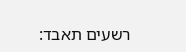רשעים תאבד: